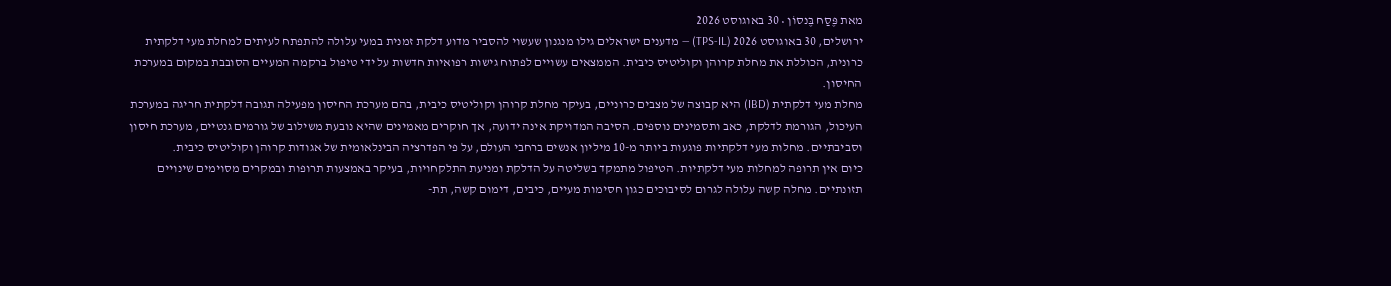מאת פֶּסַח בֶּנסוֹן • 30 באוגוסט 2026
ירושלים, 30 באוגוסט 2026 (TPS-IL) — מדענים ישראלים גילו מנגנון שעשוי להסביר מדוע דלקת זמנית במעי עלולה להתפתח לעיתים למחלת מעי דלקתית כרונית, הכוללת את מחלת קרוהן וקוליטיס כיבית. הממצאים עשויים לפתוח גישות רפואיות חדשות על ידי טיפול ברקמה המעיים הסובבת במקום במערכת החיסון.
מחלת מעי דלקתית (IBD) היא קבוצה של מצבים כרוניים, בעיקר מחלת קרוהן וקוליטיס כיבית, בהם מערכת החיסון מפעילה תגובה דלקתית חריגה במערכת העיכול, הגורמת לדלקת, כאב ותסמינים נוספים. הסיבה המדויקת אינה ידועה, אך חוקרים מאמינים שהיא נובעת משילוב של גורמים גנטיים, מערכת חיסון וסביבתיים. מחלות מעי דלקתיות פוגעות ביותר מ-10 מיליון אנשים ברחבי העולם, על פי הפדרציה הבינלאומית של אגודות קרוהן וקוליטיס כיבית.
כיום אין תרופה למחלות מעי דלקתיות. הטיפול מתמקד בשליטה על הדלקת ומניעת התלקחויות, בעיקר באמצעות תרופות ובמקרים מסוימים שינויים תזונתיים. מחלה קשה עלולה לגרום לסיבוכים כגון חסימות מעיים, כיבים, דימום קשה, תת-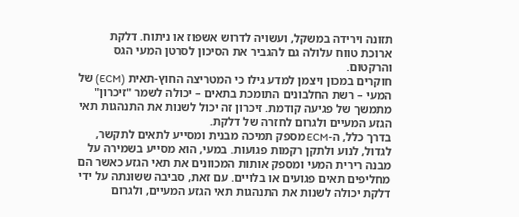תזונה וירידה במשקל, ועשויה לדרוש אשפוז או ניתוח. דלקת ארוכת טווח עלולה גם להגביר את הסיכון לסרטן המעי הגס והרקטום.
חוקרים במכון ויצמן למדע גילו כי המטריצה החוץ-תאית (ECM) של המעי – רשת החלבונים התומכת בתאים – יכולה לשמר "זיכרון" מתמשך של פגיעה קודמת. זיכרון זה יכול לשנות את התנהגות תאי הגזע המעיים ולגרום לחזרה של דלקת.
בדרך כלל, ה-ECM מספק תמיכה מבנית ומסייע לתאים לתקשר, לגדול, לנוע ולתקן רקמות פגועות. במעי, הוא מסייע בשמירה על מבנה רירית המעי ומספק אותות המכוונים את תאי הגזע כאשר הם מחליפים תאים פגועים או בלויים. עם זאת, סביבה ששוּנתה על ידי דלקת יכולה לשנות את התנהגות תאי הגזע המעיים, ולגרום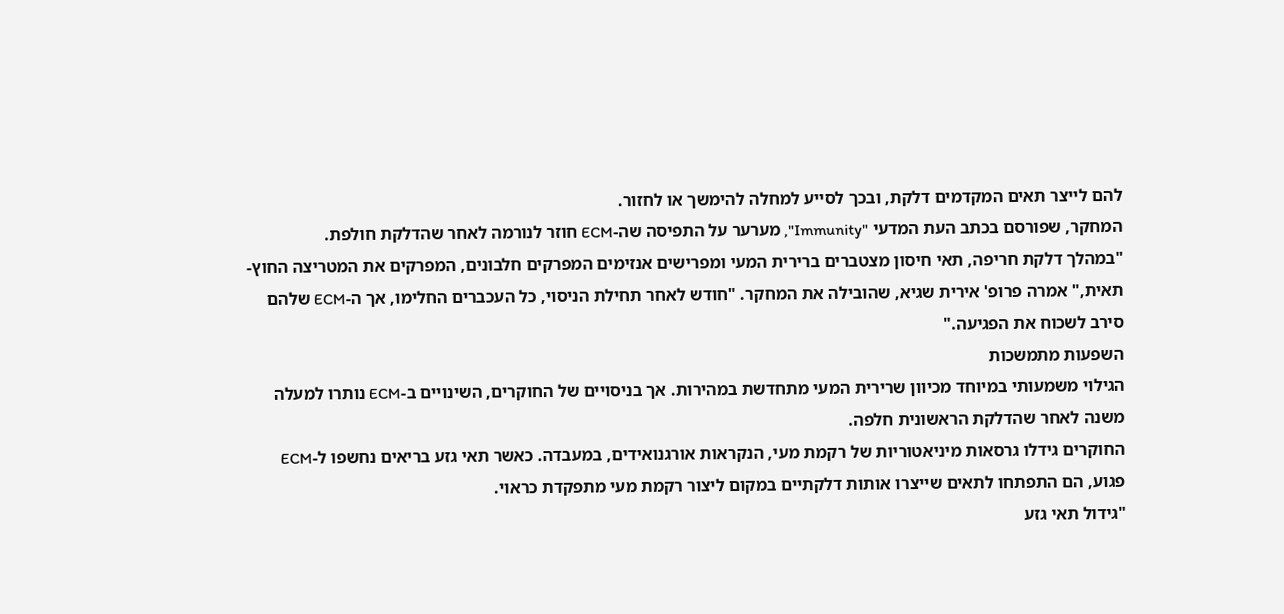להם לייצר תאים המקדמים דלקת, ובכך לסייע למחלה להימשך או לחזור.
המחקר, שפורסם בכתב העת המדעי "Immunity", מערער על התפיסה שה-ECM חוזר לנורמה לאחר שהדלקת חולפת.
"במהלך דלקת חריפה, תאי חיסון מצטברים ברירית המעי ומפרישים אנזימים המפרקים חלבונים, המפרקים את המטריצה החוץ-תאית," אמרה פרופ' אירית שגיא, שהובילה את המחקר. "חודש לאחר תחילת הניסוי, כל העכברים החלימו, אך ה-ECM שלהם סירב לשכוח את הפגיעה."
השפעות מתמשכות
הגילוי משמעותי במיוחד מכיוון שרירית המעי מתחדשת במהירות. אך בניסויים של החוקרים, השינויים ב-ECM נותרו למעלה משנה לאחר שהדלקת הראשונית חלפה.
החוקרים גידלו גרסאות מיניאטוריות של רקמת מעי, הנקראות אורגנואידים, במעבדה. כאשר תאי גזע בריאים נחשפו ל-ECM פגוע, הם התפתחו לתאים שייצרו אותות דלקתיים במקום ליצור רקמת מעי מתפקדת כראוי.
"גידול תאי גזע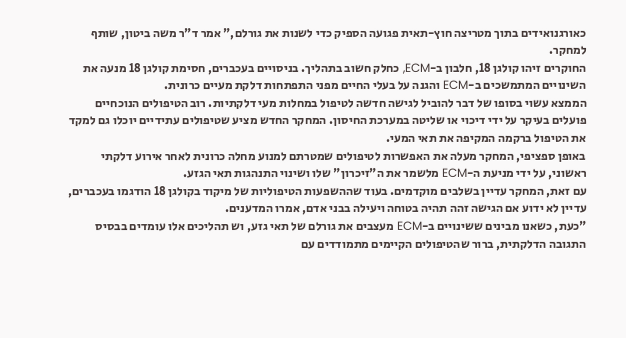כאורגנואידים בתוך מטריצה חוץ-תאית פגועה הספיק כדי לשנות את גורלם," אמר ד"ר משה ביטון, שותף למחקר.
החוקרים זיהו קולגן 18, חלבון ב-ECM, כחלק חשוב בתהליך. בניסויים בעכברים, חסימת קולגן 18 מנעה את השינויים המתמשכים ב-ECM והגנה על בעלי החיים מפני התפתחות דלקת מעיים כרונית.
הממצא עשוי בסופו של דבר להוביל לגישה חדשה לטיפול במחלות מעי דלקתיות. רוב הטיפולים הנוכחיים פועלים בעיקר על ידי דיכוי או שליטה במערכת החיסון. המחקר החדש מציע שטיפולים עתידיים יוכלו גם למקד את הטיפול ברקמה המקיפה את תאי המעי.
באופן ספציפי, המחקר מעלה את האפשרות לטיפולים שמטרתם למנוע מחלה כרונית לאחר אירוע דלקתי ראשוני, על ידי מניעת ה-ECM מלשמר את ה"זיכרון" שלו ושינוי התנהגות תאי הגזע.
עם זאת, המחקר עדיין בשלבים מוקדמים. בעוד שההשפעות הטיפוליות של מיקוד בקולגן 18 הודגמו בעכברים, עדיין לא ידוע אם הגישה זהה תהיה בטוחה ויעילה בבני אדם, אמרו המדענים.
"כעת, כשאנו מבינים ששינויים ב-ECM מעצבים את גורלם של תאי גזע, וש תהליכים אלו עומדים בבסיס התגובה הדלקתית, ברור שהטיפולים הקיימים מתמודדים עם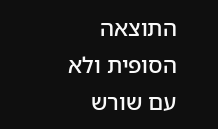התוצאה הסופית ולא עם שורש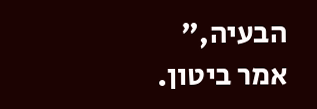הבעיה," אמר ביטון.